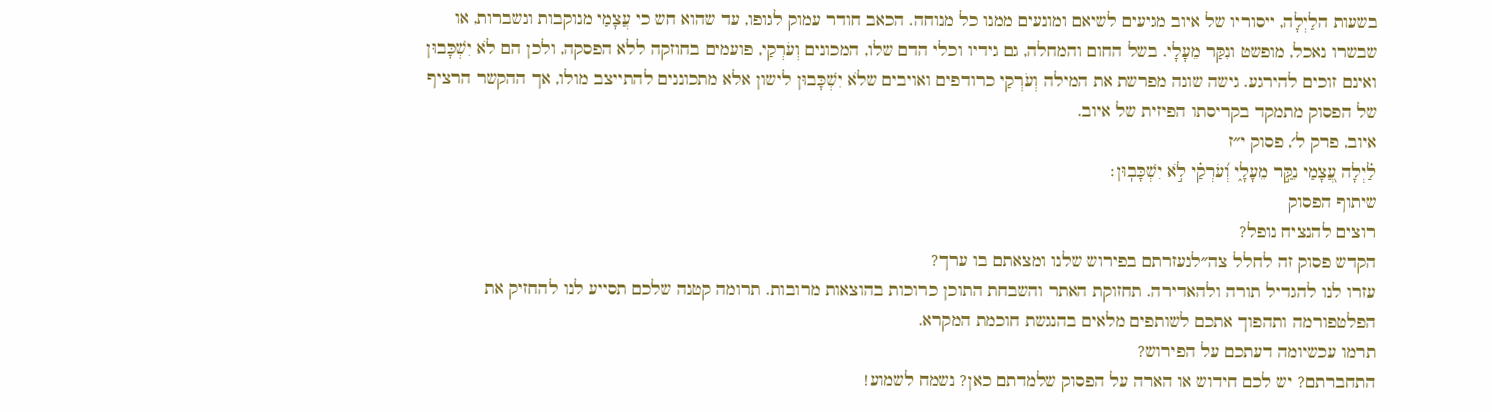בשעות הלַיְלָה, ייסוריו של איוב מגיעים לשיאם ומונעים ממנו כל מנוחה. הכאב חודר עמוק לגופו, עד שהוא חש כי עֲצָמַי מנוקבות ונשברות, או שבשרו נאכל, מופשט ונִקַּר מֵעָלָי. בשל החום והמחלה, גם גידיו וכלי הדם שלו, המכונים וְעֹרְקַי, פועמים בחוזקה ללא הפסקה, ולכן הם לֹא יִשְׁכָּבוּן ואינם זוכים להירגע. גישה שונה מפרשת את המילה וְעֹרְקַי כרודפים ואויבים שלֹא יִשְׁכָּבוּן לישון אלא מתכוננים להתייצב מולו, אך ההקשר הרציף של הפסוק מתמקד בקריסתו הפיזית של איוב.
איוב, פרק ל׳, פסוק י״ז
לַ֗יְלָה עֲ֭צָמַי נִקַּ֣ר מֵעָלָ֑י וְ֝עֹרְקַ֗י לֹ֣א יִשְׁכָּבֽוּן׃
שיתוף הפסוק
רוצים להנציח נופל?
הקדש פסוק זה לחלל צה״לנעזרתם בפירוש שלנו ומצאתם בו ערך?
עזרו לנו להגדיל תורה ולהאדירה. תחזוקת האתר והשבחת התוכן כרוכות בהוצאות מרובות. תרומה קטנה שלכם תסייע לנו להחזיק את הפלטפורמה ותהפוך אתכם לשותפים מלאים בהנגשת חוכמת המקרא.
תרמו עכשיומה דעתכם על הפירוש?
התחברתם? יש לכם חידוש או הארה על הפסוק שלמדתם כאן? נשמח לשמוע!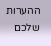ההערות שלכם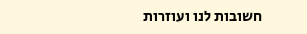חשובות לנו ועוזרות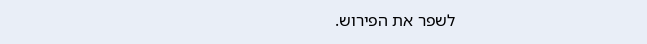לשפר את הפירוש.